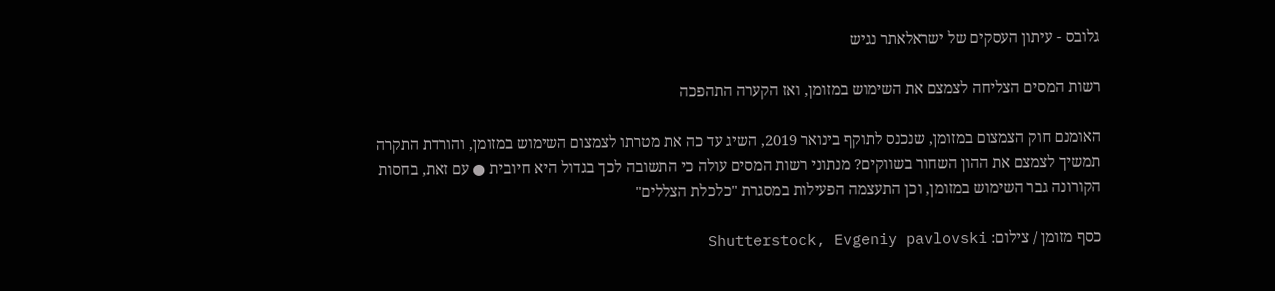גלובס - עיתון העסקים של ישראלאתר נגיש

רשות המסים הצליחה לצמצם את השימוש במזומן, ואז הקערה התהפכה

האומנם חוק הצמצום במזומן, שנכנס לתוקף בינואר 2019, השיג עד כה את מטרתו לצמצום השימוש במזומן, והורדת התקרה תמשיך לצמצם את ההון השחור בשווקים? מנתוני רשות המסים עולה כי התשובה לכך בגדול היא חיובית ● עם זאת, בחסות הקורונה גבר השימוש במזומן, וכן התעצמה הפעילות במסגרת "כלכלת הצללים"

כסף מזומן / צילום: Shutterstock, Evgeniy pavlovski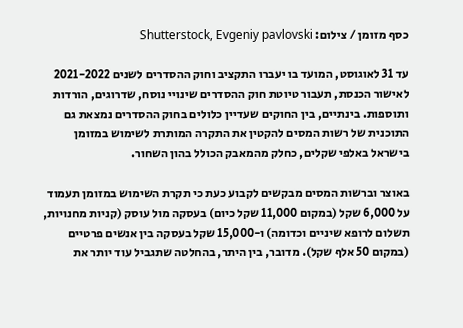כסף מזומן / צילום: Shutterstock, Evgeniy pavlovski

עד 31 לאוגוסט, המועד בו יעברו התקציב וחוק ההסדרים לשנים 2021-2022 לאישור הכנסת, תעבור טיוטת חוק ההסדרים שינויי נוסח, שדרוגים, הורדות ותוספות. בינתיים, בין החוקים שעדיין כלולים בחוק ההסדרים נמצאת גם התוכנית של רשות המסים להקטין את התקרה המותרת לשימוש במזומן בישראל באלפי שקלים, כחלק מהמאבק הכולל בהון השחור.

באוצר וברשות המסים מבקשים לקבוע כעת כי תקרת השימוש במזומן תעמוד על 6,000 שקל (במקום 11,000 שקל כיום) בעסקה מול עוסק (קניות מחנויות, תשלום לרופא שיניים וכדומה) ו-15,000 שקל בעסקה בין אנשים פרטיים (במקום 50 אלף שקל). מדובר, בין היתר, בהחלטה שתגביל עוד יותר את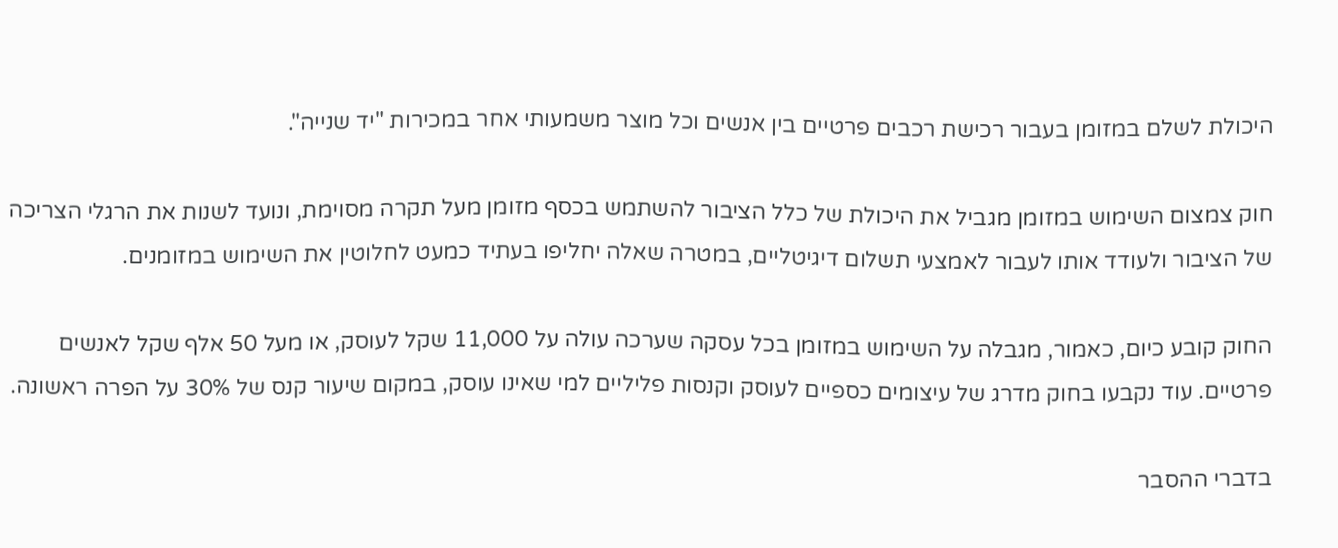היכולת לשלם במזומן בעבור רכישת רכבים פרטיים בין אנשים וכל מוצר משמעותי אחר במכירות "יד שנייה".

חוק צמצום השימוש במזומן מגביל את היכולת של כלל הציבור להשתמש בכסף מזומן מעל תקרה מסוימת, ונועד לשנות את הרגלי הצריכה של הציבור ולעודד אותו לעבור לאמצעי תשלום דיגיטליים, במטרה שאלה יחליפו בעתיד כמעט לחלוטין את השימוש במזומנים.

החוק קובע כיום, כאמור, מגבלה על השימוש במזומן בכל עסקה שערכה עולה על 11,000 שקל לעוסק, או מעל 50 אלף שקל לאנשים פרטיים. עוד נקבעו בחוק מדרג של עיצומים כספיים לעוסק וקנסות פליליים למי שאינו עוסק, במקום שיעור קנס של 30% על הפרה ראשונה.

בדברי ההסבר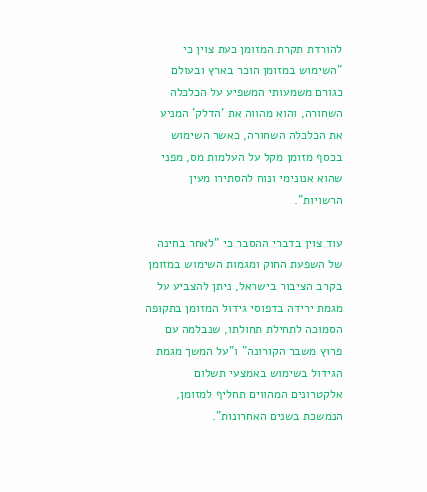להורדת תקרת המזומן כעת צוין כי "השימוש במזומן הוכר בארץ ובעולם כגורם משמעותי המשפיע על הכלכלה השחורה, והוא מהווה את 'הדלק' המניע את הכלכלה השחורה, כאשר השימוש בכסף מזומן מקל על העלמות מס, מפני שהוא אנונימי ונוח להסתירו מעין הרשויות".

עוד צוין בדברי ההסבר כי "לאחר בחינה של השפעת החוק ומגמות השימוש במזומן בקרב הציבור בישראל, ניתן להצביע על מגמת ירידה בדפוסי גידול המזומן בתקופה הסמוכה לתחילת תחולתו, שנבלמה עם פרוץ משבר הקורונה" ו"על המשך מגמת הגידול בשימוש באמצעי תשלום אלקטרונים המהווים תחליף למזומן, הנמשכת בשנים האחרונות".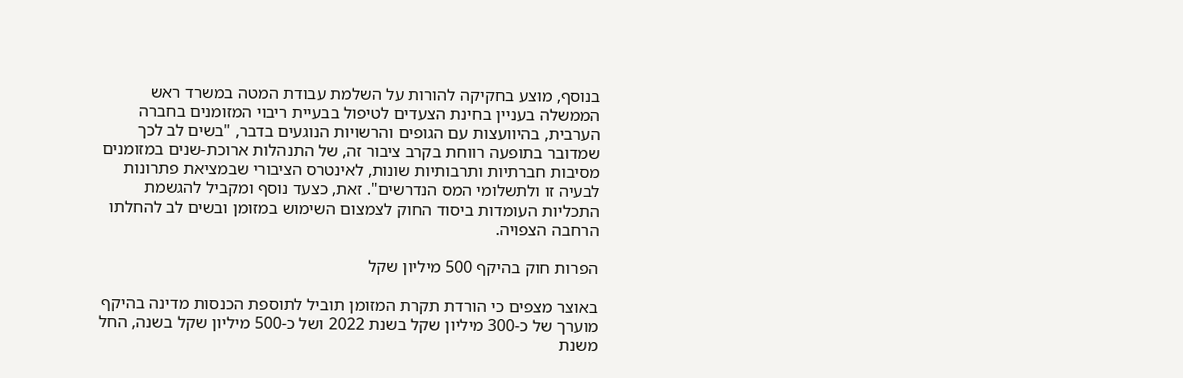בנוסף, מוצע בחקיקה להורות על השלמת עבודת המטה במשרד ראש הממשלה בעניין בחינת הצעדים לטיפול בבעיית ריבוי המזומנים בחברה הערבית, בהיוועצות עם הגופים והרשויות הנוגעים בדבר, "בשים לב לכך שמדובר בתופעה רווחת בקרב ציבור זה, של התנהלות ארוכת-שנים במזומנים מסיבות חברתיות ותרבותיות שונות, לאינטרס הציבורי שבמציאת פתרונות לבעיה זו ולתשלומי המס הנדרשים". זאת, כצעד נוסף ומקביל להגשמת התכליות העומדות ביסוד החוק לצמצום השימוש במזומן ובשים לב להחלתו הרחבה הצפויה.

הפרות חוק בהיקף 500 מיליון שקל

באוצר מצפים כי הורדת תקרת המזומן תוביל לתוספת הכנסות מדינה בהיקף מוערך של כ-300 מיליון שקל בשנת 2022 ושל כ-500 מיליון שקל בשנה, החל משנת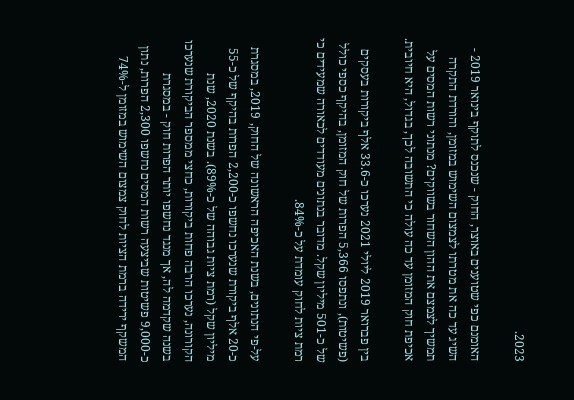2023.

האומנם כפי שטוענים באוצר, החוק - שנכנס לתוקף בינואר 2019 - השיג עד כה את מטרתו לצמצום השימוש במזומן, והורדת התקרה תמשיך לצמצם את ההון השחור בשווקים? מנתוני רשות המסים על אכיפת חוק המזומן עד כה עולה כי התשובה לכך, בגדול, היא חיובית.

בין פברואר 2019 ליולי 2021 נערכו כ-33.6 אלף ביקורות בעסקים (פשיטות), ונתפסו 5,366 הפרות של חוק המזומן, בהיקף כספי כולל של כ-501 מיליון שקל. מדובר בנתונים מעודדים לכאורה שמעידים כי רמת ציות לחוק עומדת על כ-84%.

על-פי הנתונים, בשנת האכיפה הראשונה של החוק, 2019, במסגרת כ-20 אלף ביקורת שנערכו נחשפו כ-2,200 הפרות בהיקף של כ-55 מיליון שקל (רמת ציות גבוהה של כ-89%). בשנת 2020, שנת הקורונה, נערכו הרבה פחות ביקורות, כחצי ממספר הביקורת שנערכו בשנה שקדמה לה, אך מנגד נחשפו יותר הפרות חוק - במסגרת כ-9,000 פשיטות שביצעה רשות המסים נחשפו 2,300 הפרות, נתון המשקף ירידה ברמת הציות לחוק צמצום השימוש במזומן ל-74%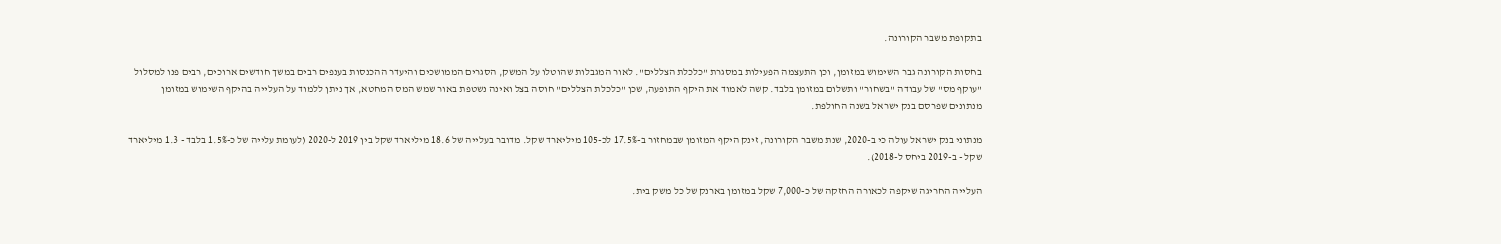בתקופת משבר הקורונה.

בחסות הקורונה גבר השימוש במזומן, וכן התעצמה הפעילות במסגרת "כלכלת הצללים". לאור המגבלות שהוטלו על המשק, הסגרים הממושכים והיעדר ההכנסות בענפים רבים במשך חודשים ארוכים, רבים פנו למסלול "עוקף מס" של עבודה "בשחור" ותשלום במזומן בלבד. קשה לאמוד את היקף התופעה, שכן "כלכלת הצללים" חוסה בצל ואינה נשטפת באור שמש המס המחטא, אך ניתן ללמוד על העלייה בהיקף השימוש במזומן מנתונים שפרסם בנק ישראל בשנה החולפת.

מנתוני בנק ישראל עולה כי ב-2020, שנת משבר הקורונה, זינק היקף המזומן שבמחזור ב-17.5% לכ-105 מיליארד שקל. מדובר בעלייה של 18.6 מיליארד שקל בין 2019 ל-2020 (לעומת עלייה של כ-1.5% בלבד - 1.3 מיליארד שקל - ב-2019 ביחס ל-2018).

העלייה החריגה שיקפה לכאורה החזקה של כ-7,000 שקל במזומן בארנק של כל משק בית.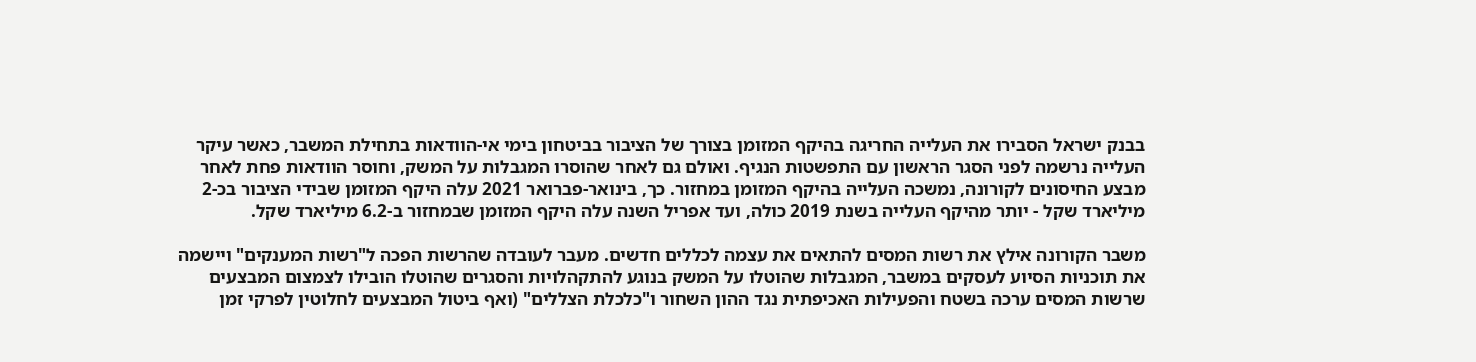בבנק ישראל הסבירו את העלייה החריגה בהיקף המזומן בצורך של הציבור בביטחון בימי אי-הוודאות בתחילת המשבר, כאשר עיקר העלייה נרשמה לפני הסגר הראשון עם התפשטות הנגיף. ואולם גם לאחר שהוסרו המגבלות על המשק, וחוסר הוודאות פחת לאחר מבצע החיסונים לקורונה, נמשכה העלייה בהיקף המזומן במחזור. כך, בינואר-פברואר 2021 עלה היקף המזומן שבידי הציבור בכ-2 מיליארד שקל - יותר מהיקף העלייה בשנת 2019 כולה, ועד אפריל השנה עלה היקף המזומן שבמחזור ב-6.2 מיליארד שקל.

משבר הקורונה אילץ את רשות המסים להתאים את עצמה לכללים חדשים. מעבר לעובדה שהרשות הפכה ל"רשות המענקים" ויישמה את תוכניות הסיוע לעסקים במשבר, המגבלות שהוטלו על המשק בנוגע להתקהלויות והסגרים שהוטלו הובילו לצמצום המבצעים שרשות המסים ערכה בשטח והפעילות האכיפתית נגד ההון השחור ו"כלכלת הצללים" (ואף ביטול המבצעים לחלוטין לפרקי זמן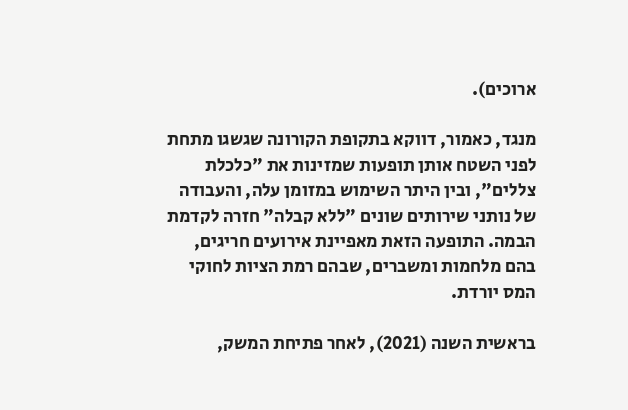ארוכים).

מנגד, כאמור, דווקא בתקופת הקורונה שגשגו מתחת לפני השטח אותן תופעות שמזינות את "כלכלת צללים", ובין היתר השימוש במזומן עלה, והעבודה של נותני שירותים שונים "ללא קבלה" חזרה לקדמת הבמה. התופעה הזאת מאפיינת אירועים חריגים, בהם מלחמות ומשברים, שבהם רמת הציות לחוקי המס יורדת.

בראשית השנה (2021), לאחר פתיחת המשק,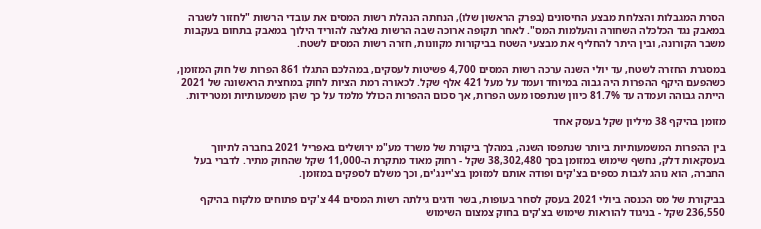הסרת המגבלות והצלחת מבצע החיסונים (בפרק הראשון שלו), הנחתה הנהלת רשות המסים את עובדי הרשות "לחזור לשגרה במאבק נגד הכלכלה השחורה והעלמות המס". לאחר תקופה ארוכה שבה הרשות נאלצה להוריד הילוך במאבק בתחום בעקבות משבר הקורונה, ובין היתר להחליף את מבצעי השטח בביקורות מקוונות, חזרה רשות המסים לשטח.

במסגרת החזרה לשטח, עד יולי השנה ערכה רשות המסים 4,700 פשיטות לעסקים, במהלכם התגלו 861 הפרות של חוק המזומן, כשהפעם היקף ההפרות היה גבוה במיוחד ועמד על מעל 421 אלף שקל. לכאורה רמת הציות לחוק במחצית הראשונה של 2021 הייתה גבוהה ועמדה עד 81.7% כיוון שנתפסו מעט הפרות, אך סכום ההפרות הכולל מלמד על כך שהן משמעותיות ומטרידות.

מזומן בהיקף 38 מיליון שקל בעסק אחד

בין ההפרות המשמעותיות ביותר שנתפסו השנה, במהלך ביקורת של משרד מע"מ ירושלים באפריל 2021 בחברה לתיווך בעסקאות דלק, נחשף שימוש במזומן בסך 38,302,480 שקל - רחוק מאוד מתקרת ה-11,000 שקל שהחוק מתיר. לדברי בעל החברה, הוא נוהג לגבות כספים בצ'קים ופודה אותם למזומן בצ'יינג'ים, וכך משלם לספקים במזומן.

בביקורת של מס הכנסה ביולי 2021 בעסק לסחר בעופות, בשר ודגים גילתה רשות המסים 44 צ'קים פתוחים מלקוח בהיקף 236,550 שקל - בניגוד להוראות שימוש בצ'קים בחוק צמצום השימוש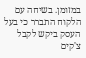במזומן. בשיחה עם הלקוח התברר כי בעל העסק ביקש לקבל צ'קים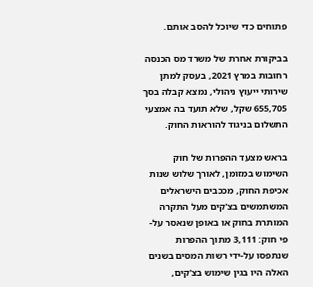פתוחים כדי שיוכל להסב אותם.

בביקורת אחרת של משרד מס הכנסה רחובות במרץ 2021, בעסק למתן שירותי ייעוץ ניהולי, נמצא קבלה בסך 655,705 שקל, שלא תועד בה אמצעי התשלום בניגוד להוראות החוק.

בראש מצעד ההפרות של חוק השימוש במזומן, לאורך שלוש שנות אכיפת החוק, מככבים הישראלים המשתמשים בצ'קים מעל התקרה המותרת בחוק או באופן שנאסר על-פי חוק: 3,111 מתוך ההפרות שנתפסו על-ידי רשות המסים בשנים האלה היו בגין שימוש בצ'קים,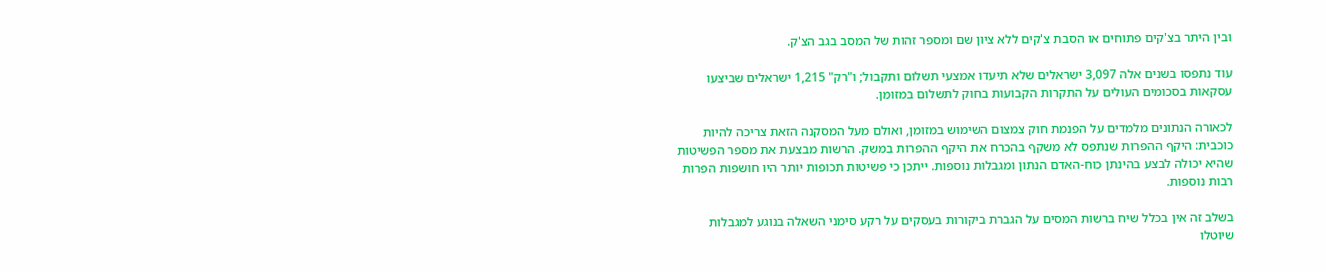ובין היתר בצ'קים פתוחים או הסבת צ'קים ללא ציון שם ומספר זהות של המסב בגב הצ'ק.

עוד נתפסו בשנים אלה 3,097 ישראלים שלא תיעדו אמצעי תשלום ותקבול; ו"רק" 1,215 ישראלים שביצעו עסקאות בסכומים העולים על התקרות הקבועות בחוק לתשלום במזומן.

לכאורה הנתונים מלמדים על הפנמת חוק צמצום השימוש במזומן, ואולם מעל המסקנה הזאת צריכה להיות כוכבית: היקף ההפרות שנתפס לא משקף בהכרח את היקף ההפרות במשק. הרשות מבצעת את מספר הפשיטות שהיא יכולה לבצע בהינתן כוח-האדם הנתון ומגבלות נוספות. ייתכן כי פשיטות תכופות יותר היו חושפות הפרות רבות נוספות.

בשלב זה אין בכלל שיח ברשות המסים על הגברת ביקורות בעסקים על רקע סימני השאלה בנוגע למגבלות שיוטלו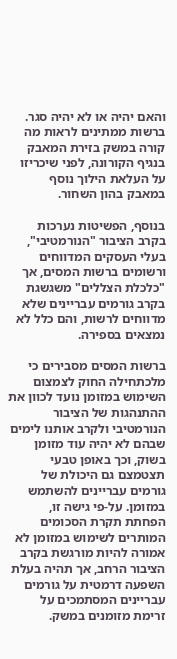והאם יהיה או לא יהיה סגר. ברשות ממתינים לראות מה קורה במשק בזירת המאבק בנגיף הקורונה, לפני שיכריזו על העלאת הילוך נוסף במאבק בהון השחור.

בנוסף, הפשיטות נערכות בקרב הציבור "הנורמטיבי", בעלי העסקים המדווחים ורשומים ברשות המסים, אך "כלכלת הצללים" משגשגת בקרב גורמים עבריינים שלא מדווחים לרשות, והם כלל לא נמצאים בספירה.

ברשות המסים מסבירים כי מלכתחילה החוק לצמצום השימוש במזומן נועד לכוון את ההתנהגות של הציבור הנורמטיבי ולקרב אותנו לימים שבהם לא יהיה עוד מזומן בשוק, וכך באופן טבעי תצטמצם גם היכולת של גורמים עבריינים להשתמש במזומן. על-פי גישה זו, הפחתת תקרת הסכומים המותרים לשימוש במזומן לא אמורה להיות מורגשת בקרב הציבור הרחב, אך תהיה בעלת השפעה דרמטית על גורמים עבריינים המסתמכים על זרימת מזומנים במשק.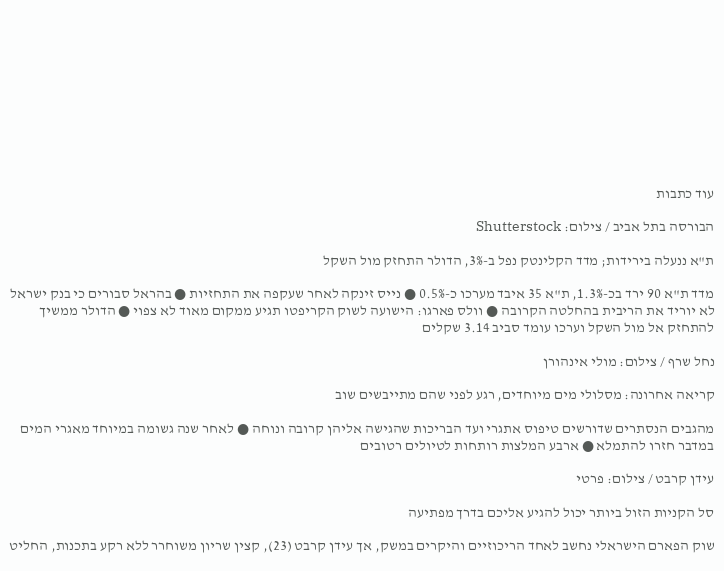עוד כתבות

הבורסה בתל אביב / צילום: Shutterstock

ת"א ננעלה בירידות; מדד הקלינטק נפל ב-3%, הדולר התחזק מול השקל

מדד ת"א 90 ירד בכ-1.3%, ת"א 35 איבד מערכו כ-0.5% ● נייס זינקה לאחר שעקפה את התחזיות ● בהראל סבורים כי בנק ישראל לא יוריד את הריבית בהחלטה הקרובה ● וולס פארגו: הישועה לשוק הקריפטו תגיע ממקום מאוד לא צפוי ● הדולר ממשיך להתחזק אל מול השקל וערכו עומד סביב 3.14 שקלים

נחל שרף / צילום: מולי אינהורן

קריאה אחרונה: מסלולי מים מיוחדים, רגע לפני שהם מתייבשים שוב

מהגבים הנסתרים שדורשים טיפוס אתגרי ועד הבריכות שהגישה אליהן קרובה ונוחה ● לאחר שנה גשומה במיוחד מאגרי המים במדבר חזרו להתמלא ● ארבע המלצות רותחות לטיולים רטובים

עידן קרבט / צילום: פרטי

סל הקניות הזול ביותר יכול להגיע אליכם בדרך מפתיעה

שוק הפארם הישראלי נחשב לאחד הריכוזיים והיקרים במשק, אך עידן קרבט (23), קצין שריון משוחרר ללא רקע בתכנות, החליט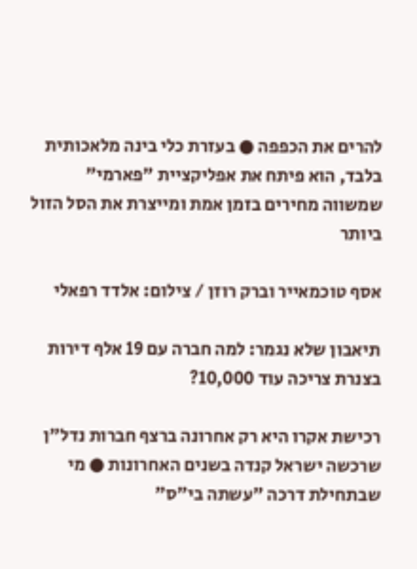להרים את הכפפה ● בעזרת כלי בינה מלאכותית בלבד, הוא פיתח את אפליקציית "פארמי" שמשווה מחירים בזמן אמת ומייצרת את הסל הזול ביותר

אסף טוכמאייר וברק רוזן / צילום: אלדד רפאלי

תיאבון שלא נגמר: למה חברה עם 19 אלף דירות בצנרת צריכה עוד 10,000?

רכישת אקרו היא רק אחרונה ברצף חברות נדל"ן שרכשה ישראל קנדה בשנים האחרונות ● מי שבתחילת דרכה "עשתה בי"ס"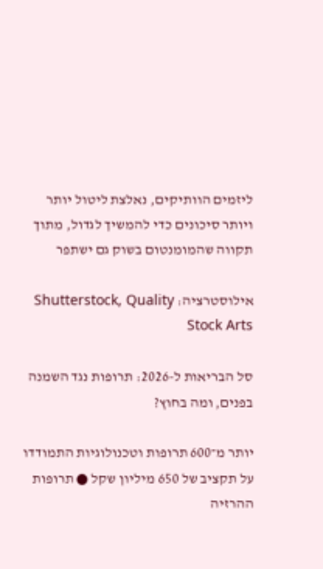ליזמים הוותיקים, נאלצת ליטול יותר ויותר סיכונים כדי להמשיך לגדול, מתוך תקווה שהמומנטום בשוק גם ישתפר

אילוסטרציה: Shutterstock, Quality Stock Arts

סל הבריאות ל-2026: תרופות נגד השמנה בפנים, ומה בחוץ?

יותר מ־600 תרופות וטכנולוגיות התמודדו על תקציב של 650 מיליון שקל ● תרופות ההרזיה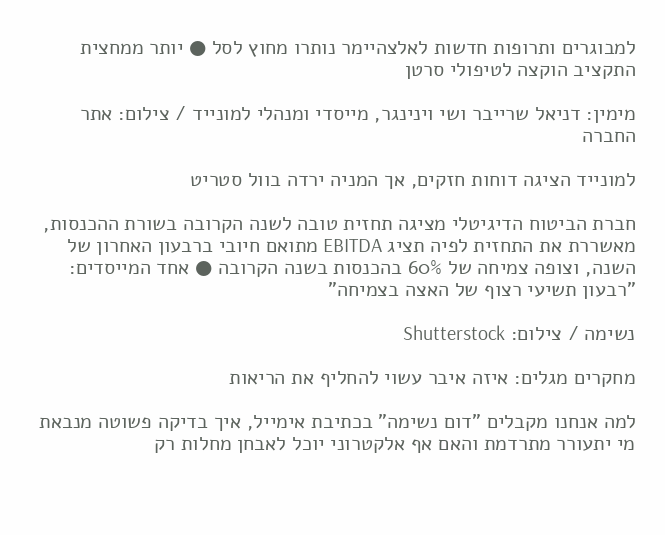למבוגרים ותרופות חדשות לאלצהיימר נותרו מחוץ לסל ● יותר ממחצית התקציב הוקצה לטיפולי סרטן

מימין: דניאל שרייבר ושי וינינגר, מייסדי ומנהלי למונייד / צילום: אתר החברה

למונייד הציגה דוחות חזקים, אך המניה ירדה בוול סטריט

חברת הביטוח הדיגיטלי מציגה תחזית טובה לשנה הקרובה בשורת ההכנסות, מאשררת את התחזית לפיה תציג EBITDA מתואם חיובי ברבעון האחרון של השנה, וצופה צמיחה של 60% בהכנסות בשנה הקרובה ● אחד המייסדים: "רבעון תשיעי רצוף של האצה בצמיחה"

נשימה / צילום: Shutterstock

מחקרים מגלים: איזה איבר עשוי להחליף את הריאות

למה אנחנו מקבלים "דום נשימה" בכתיבת אימייל, איך בדיקה פשוטה מנבאת מי יתעורר מתרדמת והאם אף אלקטרוני יוכל לאבחן מחלות רק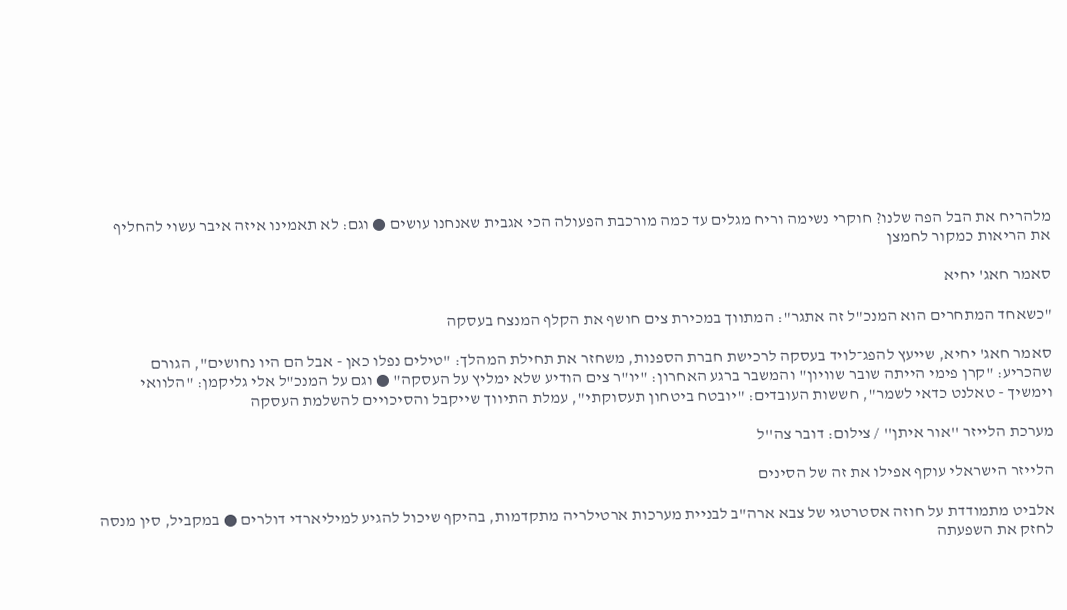מלהריח את הבל הפה שלנו? חוקרי נשימה וריח מגלים עד כמה מורכבת הפעולה הכי אגבית שאנחנו עושים ● וגם: לא תאמינו איזה איבר עשוי להחליף את הריאות כמקור לחמצן

סאמר חאג' יחיא

"כשאחד המתחרים הוא המנכ"ל זה אתגר": המתווך במכירת צים חושף את הקלף המנצח בעסקה

סאמר חאג' יחיא, שייעץ להפג־לויד בעסקה לרכישת חברת הספנות, משחזר את תחילת המהלך: "טילים נפלו כאן - אבל הם היו נחושים", הגורם שהכריע: "קרן פימי הייתה שובר שוויון" והמשבר ברגע האחרון: "יו"ר צים הודיע שלא ימליץ על העסקה" ● וגם על המנכ"ל אלי גליקמן: "הלוואי וימשיך - טאלנט כדאי לשמר", חששות העובדים: "יובטח ביטחון תעסוקתי", עמלת התיווך שייקבל והסיכויים להשלמת העסקה

מערכת הלייזר ''אור איתן'' / צילום: דובר צה''ל

הלייזר הישראלי עוקף אפילו את זה של הסינים

אלביט מתמודדת על חוזה אסטרטגי של צבא ארה"ב לבניית מערכות ארטילריה מתקדמות, בהיקף שיכול להגיע למיליארדי דולרים ● במקביל, סין מנסה לחזק את השפעתה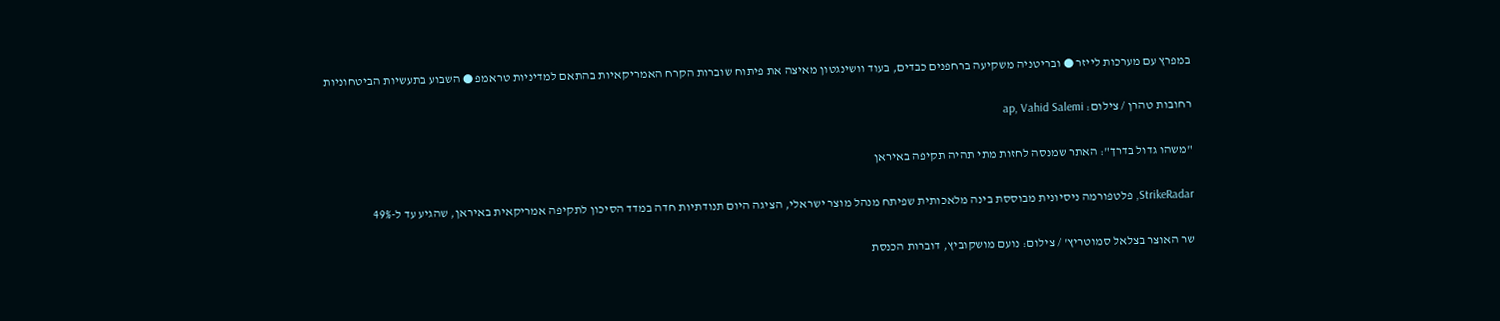במפרץ עם מערכות לייזר ● ובריטניה משקיעה ברחפנים כבדים, בעוד וושינגטון מאיצה את פיתוח שוברות הקרח האמריקאיות בהתאם למדיניות טראמפ ● השבוע בתעשיות הביטחוניות

רחובות טהרן / צילום: ap, Vahid Salemi

"משהו גדול בדרך": האתר שמנסה לחזות מתי תהיה תקיפה באיראן

StrikeRadar, פלטפורמה ניסיונית מבוססת בינה מלאכותית שפיתח מנהל מוצר ישראלי, הציגה היום תנודתיות חדה במדד הסיכון לתקיפה אמריקאית באיראן, שהגיע עד ל-49%

שר האוצר בצלאל סמוטריץ' / צילום: נועם מושקוביץ, דוברות הכנסת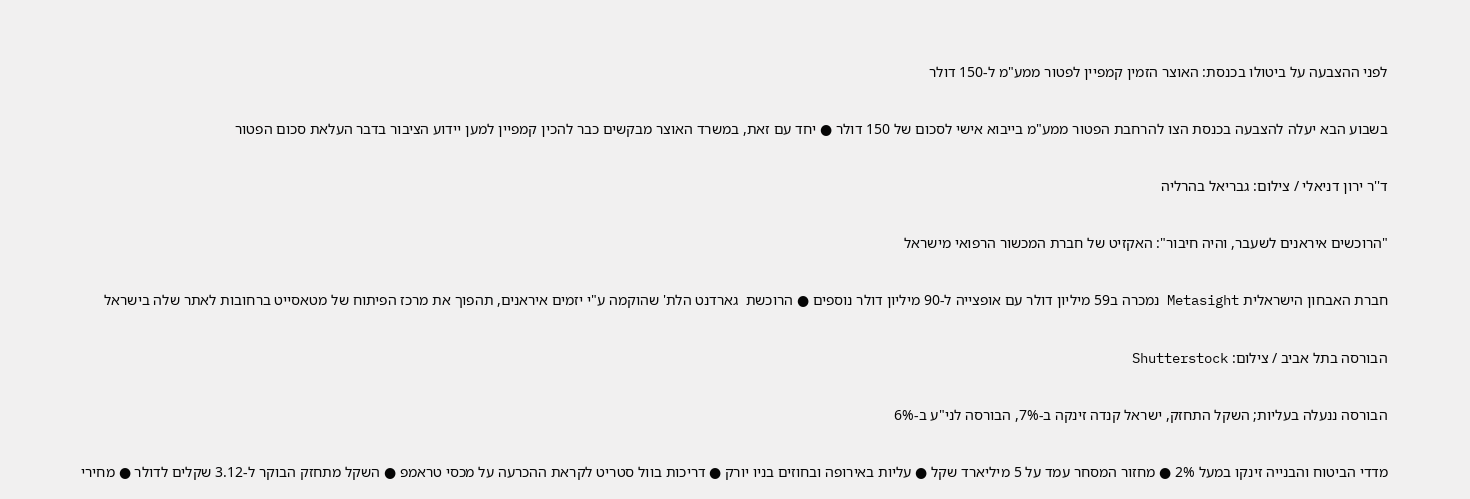לפני ההצבעה על ביטולו בכנסת: האוצר הזמין קמפיין לפטור ממע"מ ל-150 דולר

בשבוע הבא יעלה להצבעה בכנסת הצו להרחבת הפטור ממע"מ בייבוא אישי לסכום של 150 דולר ● יחד עם זאת, במשרד האוצר מבקשים כבר להכין קמפיין למען יידוע הציבור בדבר העלאת סכום הפטור

ד''ר ירון דניאלי / צילום: גבריאל בהרליה

"הרוכשים איראנים לשעבר, והיה חיבור": האקזיט של חברת המכשור הרפואי מישראל

חברת האבחון הישראלית Metasight נמכרה ב59 מיליון דולר עם אופצייה ל-90 מיליון דולר נוספים ● הרוכשת  גארדנט הלת' שהוקמה ע"י יזמים איראנים, תהפוך את מרכז הפיתוח של מטאסייט ברחובות לאתר שלה בישראל

הבורסה בתל אביב / צילום: Shutterstock

הבורסה ננעלה בעליות; השקל התחזק, ישראל קנדה זינקה ב-7%, הבורסה לני"ע ב-6%

מדדי הביטוח והבנייה זינקו במעל 2% ● מחזור המסחר עמד על 5 מיליארד שקל ● עליות באירופה ובחוזים בניו יורק ● דריכות בוול סטריט לקראת ההכרעה על מכסי טראמפ ● השקל מתחזק הבוקר ל-3.12 שקלים לדולר ● מחירי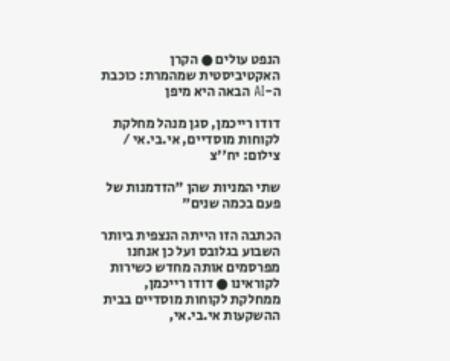הנפט עולים ● הקרן האקטיביסטית שמהמרת: כוכבת ה-AI הבאה היא מיפן

דודו רייכמן, סגן מנהל מחלקת לקוחות מוסדיים, אי.בי.אי / צילום: יח''צ

שתי המניות שהן "הזדמנות של פעם בכמה שנים"

הכתבה הזו הייתה הנצפית ביותר השבוע בגלובס ועל כן אנחנו מפרסמים אותה מחדש כשירות לקוראינו ● דודו רייכמן, ממחלקת לקוחות מוסדיים בבית ההשקעות אי.בי.אי,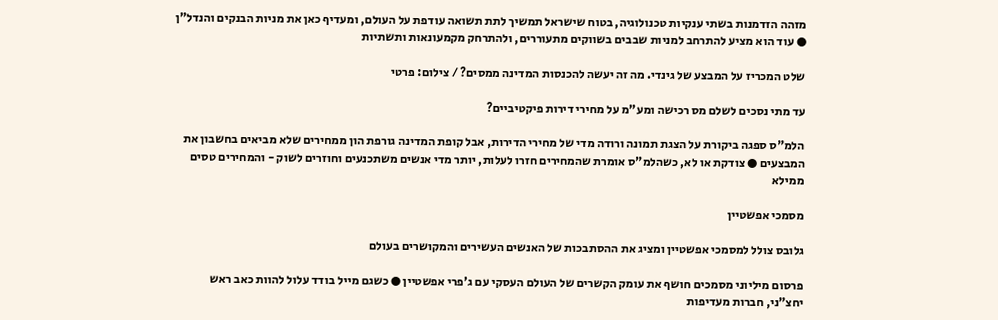מזהה הזדמנות בשתי ענקיות טכנולוגיה, בטוח שישראל תמשיך לתת תשואה עודפת על העולם, ומעדיף כאן את מניות הבנקים והנדל"ן ● עוד הוא מציע להתרחב למניות שבבים בשווקים מתעוררים, ולהתרחק מקמעונאות ותשתיות

שלט המכריז על המבצע של גינדי. מה זה יעשה להכנסות המדינה ממסים? / צילום: פרטי

עד מתי נסכים לשלם מס רכישה ומע"מ על מחירי דירות פיקטיביים?

הלמ"ס ספגה ביקורת על הצגת תמונה ורודה מדי של מחירי הדירות, אבל קופת המדינה גורפת הון ממחירים שלא מביאים בחשבון את המבצעים ● צודקת או לא, כשהלמ"ס אומרת שהמחירים חזרו לעלות, יותר מדי אנשים משתכנעים וחוזרים לשוק - והמחירים טסים ממילא

מסמכי אפשטיין

גלובס צולל למסמכי אפשטיין ומציג את ההסתבכות של האנשים העשירים והמקושרים בעולם

פרסום מיליוני מסמכים חושף את עומק הקשרים של העולם העסקי עם ג'פרי אפשטיין ● כשגם מייל בודד עלול להוות כאב ראש יחצ"ני, חברות מעדיפות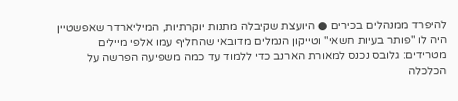להיפרד ממנהלים בכירים ● היועצת שקיבלה מתנות יוקרתיות, המיליארדר שאפשטיין היה לו "פותר בעיות חשאי" וטייקון הנמלים מדובאי שהחליף עמו אלפי מיילים מטרידים: גלובס נכנס למאורת הארנב כדי ללמוד עד כמה משפיעה הפרשה על הכלכלה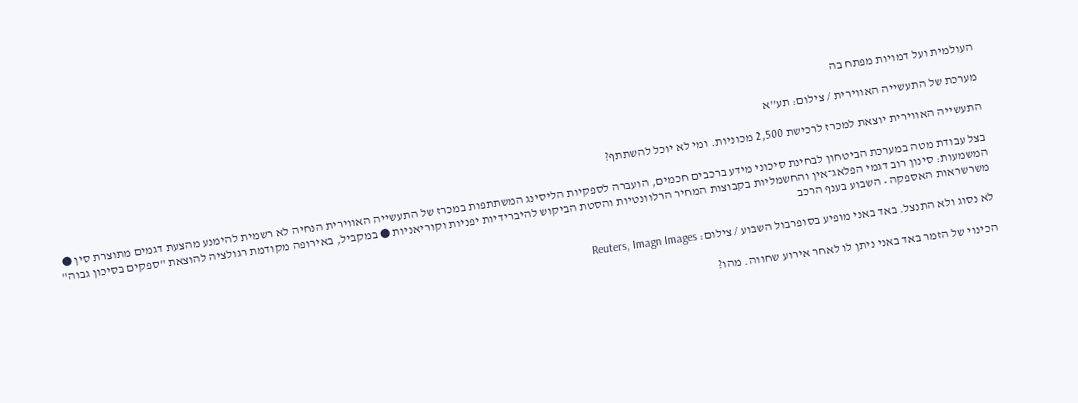העולמית ועל דמויות מפתח בה

מערכת של התעשייה האווירית / צילום: תע''א

התעשייה האווירית יוצאת למכרז לרכישת 2,500 מכוניות. ומי לא יוכל להשתתף?

בצל עבודת מטה במערכת הביטחון לבחינת סיכוני מידע ברכבים חכמים, הועברה לספקיות הליסינג המשתתפות במכרז של התעשייה האווירית הנחיה לא רשמית להימנע מהצעת דגמים מתוצרת סין ● המשמעות: סינון רוב דגמי הפלאג־אין והחשמליות בקבוצות המחיר הרלוונטיות והסטת הביקוש להיברידיות יפניות וקוריאניות ● במקביל, באירופה מקודמת רגולציה להוצאת "ספקים בסיכון גבוה" משרשראות האספקה • השבוע בענף הרכב

לא נסוג ולא התנצל. באד באני מופיע בסופרבול השבוע / צילום: Reuters, Imagn Images

הכינוי של הזמר באד באני ניתן לו לאחר אירוע שחווה. מהו?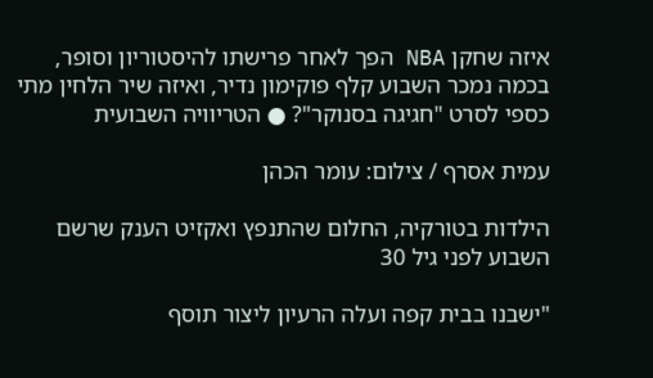איזה שחקן NBA הפך לאחר פרישתו להיסטוריון וסופר, בכמה נמכר השבוע קלף פוקימון נדיר, ואיזה שיר הלחין מתי כספי לסרט "חגיגה בסנוקר"? ● הטריוויה השבועית

עמית אסרף / צילום: עומר הכהן

הילדות בטורקיה, החלום שהתנפץ ואקזיט הענק שרשם השבוע לפני גיל 30

"ישבנו בבית קפה ועלה הרעיון ליצור תוסף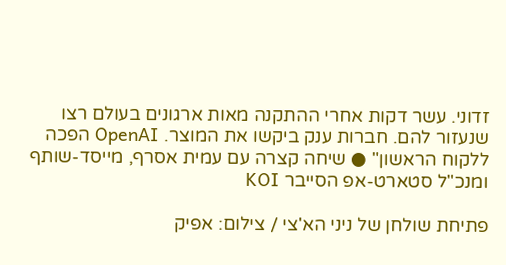זדוני. עשר דקות אחרי ההתקנה מאות ארגונים בעולם רצו שנעזור להם. חברות ענק ביקשו את המוצר. OpenAI הפכה ללקוח הראשון" ● שיחה קצרה עם עמית אסרף, מייסד-שותף ומנכ"ל סטארט-אפ הסייבר KOI

פתיחת שולחן של ניני הא'צי / צילום: אפיק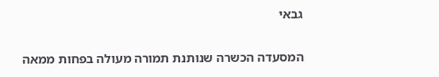גבאי

המסעדה הכשרה שנותנת תמורה מעולה בפחות ממאה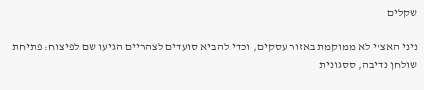שקלים

ניני האצ'י לא ממוקמת באזור עסקים, וכדי להביא סועדים לצהריים הגיעו שם לפיצוח: פתיחת שולחן נדיבה, ססגונית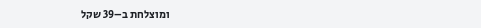ומוצלחת ב–39 שקל